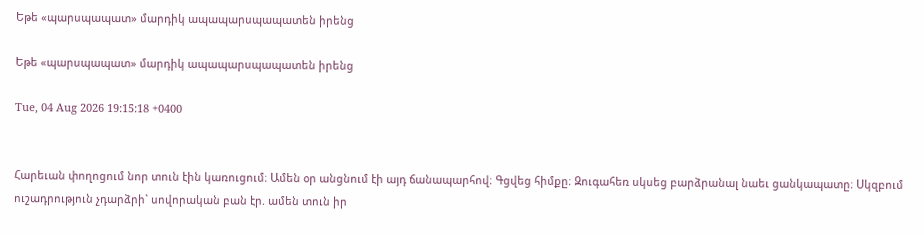Եթե «պարսպապատ» մարդիկ ապապարսպապատեն իրենց

Եթե «պարսպապատ» մարդիկ ապապարսպապատեն իրենց

Tue, 04 Aug 2026 19:15:18 +0400


Հարեւան փողոցում նոր տուն էին կառուցում։ Ամեն օր անցնում էի այդ ճանապարհով։ Գցվեց հիմքը։ Զուգահեռ սկսեց բարձրանալ նաեւ ցանկապատը։ Սկզբում ուշադրություն չդարձրի` սովորական բան էր. ամեն տուն իր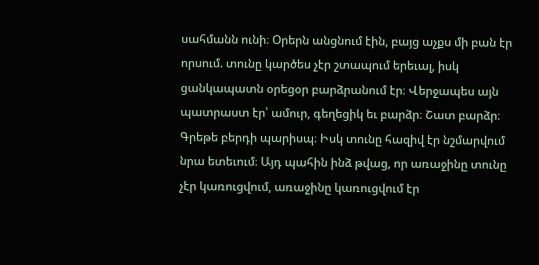սահմանն ունի։ Օրերն անցնում էին, բայց աչքս մի բան էր որսում. տունը կարծես չէր շտապում երեւալ, իսկ ցանկապատն օրեցօր բարձրանում էր։ Վերջապես այն պատրաստ էր՝ ամուր, գեղեցիկ եւ բարձր։ Շատ բարձր։ Գրեթե բերդի պարիսպ։ Իսկ տունը հազիվ էր նշմարվում նրա ետեւում։ Այդ պահին ինձ թվաց, որ առաջինը տունը չէր կառուցվում, առաջինը կառուցվում էր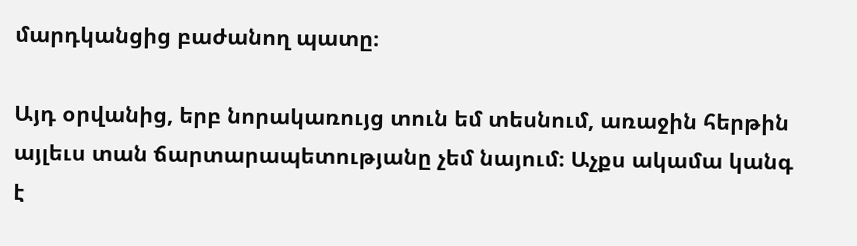մարդկանցից բաժանող պատը։

Այդ օրվանից, երբ նորակառույց տուն եմ տեսնում, առաջին հերթին այլեւս տան ճարտարապետությանը չեմ նայում։ Աչքս ակամա կանգ է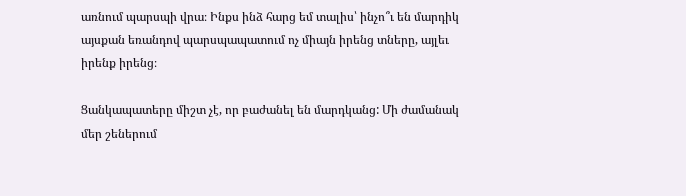առնում պարսպի վրա։ Ինքս ինձ հարց եմ տալիս՝ ինչո՞ւ են մարդիկ այսքան եռանդով պարսպապատում ոչ միայն իրենց տները, այլեւ իրենք իրենց։

Ցանկապատերը միշտ չէ, որ բաժանել են մարդկանց: Մի ժամանակ մեր շեներում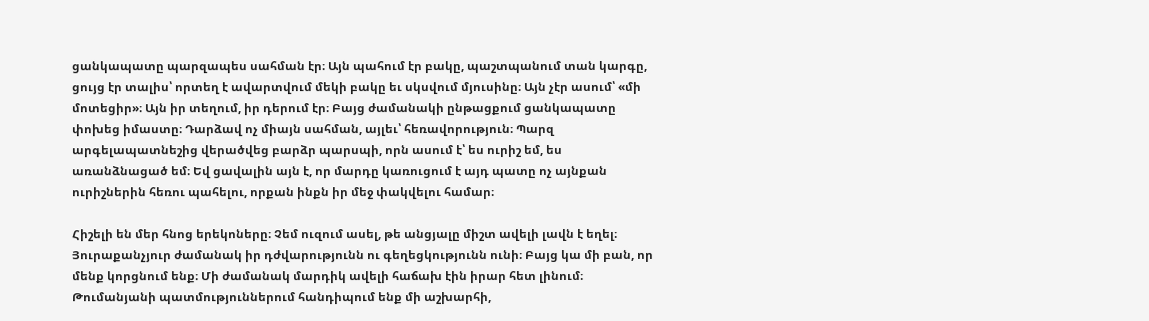ցանկապատը պարզապես սահման էր։ Այն պահում էր բակը, պաշտպանում տան կարգը, ցույց էր տալիս՝ որտեղ է ավարտվում մեկի բակը եւ սկսվում մյուսինը։ Այն չէր ասում՝ «մի մոտեցիր»։ Այն իր տեղում, իր դերում էր։ Բայց ժամանակի ընթացքում ցանկապատը փոխեց իմաստը։ Դարձավ ոչ միայն սահման, այլեւ՝ հեռավորություն։ Պարզ արգելապատնեշից վերածվեց բարձր պարսպի, որն ասում է՝ ես ուրիշ եմ, ես առանձնացած եմ։ Եվ ցավալին այն է, որ մարդը կառուցում է այդ պատը ոչ այնքան ուրիշներին հեռու պահելու, որքան ինքն իր մեջ փակվելու համար։

Հիշելի են մեր հնոց երեկոները։ Չեմ ուզում ասել, թե անցյալը միշտ ավելի լավն է եղել։ Յուրաքանչյուր ժամանակ իր դժվարությունն ու գեղեցկությունն ունի։ Բայց կա մի բան, որ մենք կորցնում ենք։ Մի ժամանակ մարդիկ ավելի հաճախ էին իրար հետ լինում։ Թումանյանի պատմություններում հանդիպում ենք մի աշխարհի,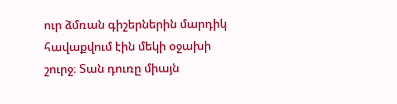ուր ձմռան գիշերներին մարդիկ հավաքվում էին մեկի օջախի շուրջ։ Տան դուռը միայն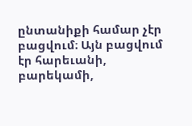ընտանիքի համար չէր բացվում։ Այն բացվում էր հարեւանի, բարեկամի,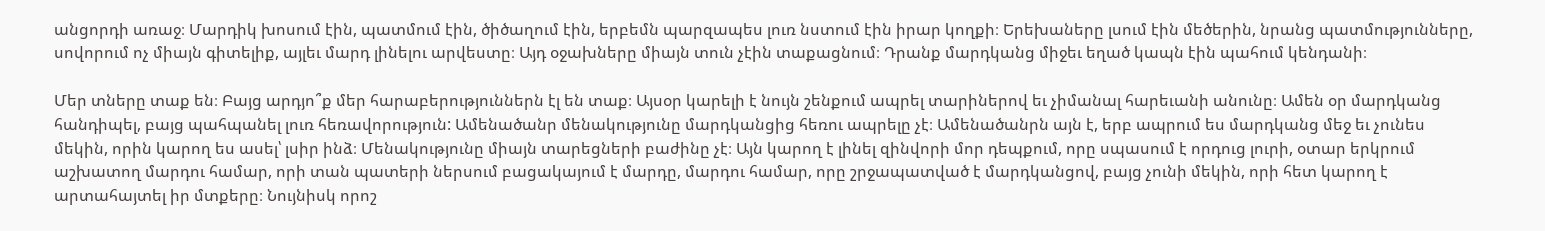անցորդի առաջ։ Մարդիկ խոսում էին, պատմում էին, ծիծաղում էին, երբեմն պարզապես լուռ նստում էին իրար կողքի։ Երեխաները լսում էին մեծերին, նրանց պատմությունները, սովորում ոչ միայն գիտելիք, այլեւ մարդ լինելու արվեստը։ Այդ օջախները միայն տուն չէին տաքացնում։ Դրանք մարդկանց միջեւ եղած կապն էին պահում կենդանի։

Մեր տները տաք են։ Բայց արդյո՞ք մեր հարաբերություններն էլ են տաք։ Այսօր կարելի է նույն շենքում ապրել տարիներով եւ չիմանալ հարեւանի անունը։ Ամեն օր մարդկանց հանդիպել, բայց պահպանել լուռ հեռավորություն: Ամենածանր մենակությունը մարդկանցից հեռու ապրելը չէ։ Ամենածանրն այն է, երբ ապրում ես մարդկանց մեջ եւ չունես մեկին, որին կարող ես ասել՝ լսիր ինձ։ Մենակությունը միայն տարեցների բաժինը չէ։ Այն կարող է լինել զինվորի մոր դեպքում, որը սպասում է որդուց լուրի, օտար երկրում աշխատող մարդու համար, որի տան պատերի ներսում բացակայում է մարդը, մարդու համար, որը շրջապատված է մարդկանցով, բայց չունի մեկին, որի հետ կարող է արտահայտել իր մտքերը։ Նույնիսկ որոշ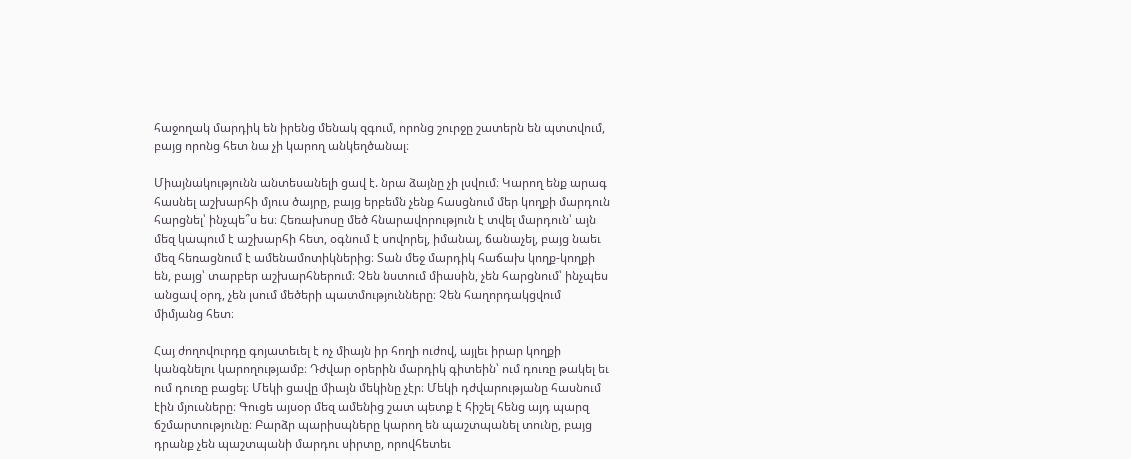հաջողակ մարդիկ են իրենց մենակ զգում, որոնց շուրջը շատերն են պտտվում, բայց որոնց հետ նա չի կարող անկեղծանալ։

Միայնակությունն անտեսանելի ցավ է. նրա ձայնը չի լսվում։ Կարող ենք արագ հասնել աշխարհի մյուս ծայրը, բայց երբեմն չենք հասցնում մեր կողքի մարդուն հարցնել՝ ինչպե՞ս ես։ Հեռախոսը մեծ հնարավորություն է տվել մարդուն՝ այն մեզ կապում է աշխարհի հետ, օգնում է սովորել, իմանալ, ճանաչել, բայց նաեւ մեզ հեռացնում է ամենամոտիկներից։ Տան մեջ մարդիկ հաճախ կողք-կողքի են, բայց՝ տարբեր աշխարհներում։ Չեն նստում միասին, չեն հարցնում՝ ինչպես անցավ օրդ, չեն լսում մեծերի պատմությունները։ Չեն հաղորդակցվում միմյանց հետ։

Հայ ժողովուրդը գոյատեւել է ոչ միայն իր հողի ուժով, այլեւ իրար կողքի կանգնելու կարողությամբ։ Դժվար օրերին մարդիկ գիտեին՝ ում դուռը թակել եւ ում դուռը բացել։ Մեկի ցավը միայն մեկինը չէր։ Մեկի դժվարությանը հասնում էին մյուսները։ Գուցե այսօր մեզ ամենից շատ պետք է հիշել հենց այդ պարզ ճշմարտությունը։ Բարձր պարիսպները կարող են պաշտպանել տունը, բայց դրանք չեն պաշտպանի մարդու սիրտը, որովհետեւ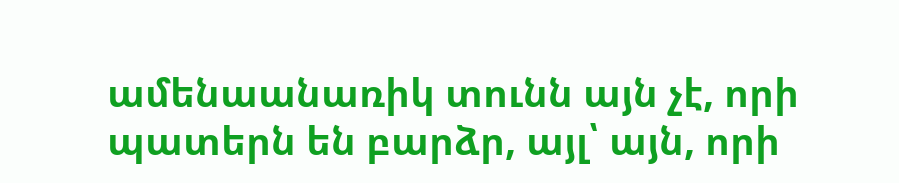ամենաանառիկ տունն այն չէ, որի պատերն են բարձր, այլ՝ այն, որի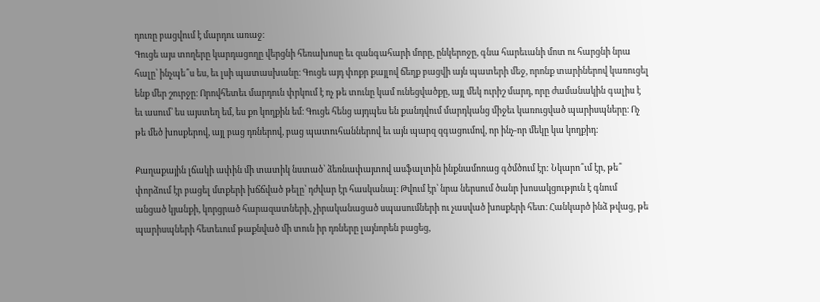դուռը բացվում է մարդու առաջ։
Գուցե այս տողերը կարդացողը վերցնի հեռախոսը եւ զանգահարի մորը, ընկերոջը, գնա հարեւանի մոտ ու հարցնի նրա հալը՝ ինչպե՞ս ես, եւ լսի պատասխանը։ Գուցե այդ փոքր քայլով ճեղք բացվի այն պատերի մեջ, որոնք տարիներով կառուցել ենք մեր շուրջը։ Որովհետեւ մարդուն փրկում է ոչ թե տունը կամ ունեցվածքը, այլ մեկ ուրիշ մարդ, որը ժամանակին գալիս է եւ ասում՝ ես այստեղ եմ, ես քո կողքին եմ։ Գուցե հենց այդպես են քանդվում մարդկանց միջեւ կառուցված պարիսպները։ Ոչ թե մեծ խոսքերով, այլ բաց դռներով, բաց պատուհաններով եւ այն պարզ զգացումով, որ ինչ-որ մեկը կա կողքիդ։

Քաղաքային լճակի ափին մի տատիկ նստած՝ ձեռնափայտով ասֆալտին ինքնամոռաց գծմծում էր: Նկարո՞ւմ էր, թե՞ փորձում էր բացել մտքերի խճճված թելը՝ դժվար էր հասկանալ։ Թվում էր՝ նրա ներսում ծանր խոսակցություն է գնում անցած կյանքի, կորցրած հարազատների, չիրականացած սպասումների ու չասված խոսքերի հետ։ Հանկարծ ինձ թվաց, թե պարիսպների հետեւում թաքնված մի տուն իր դռները լայնորեն բացեց,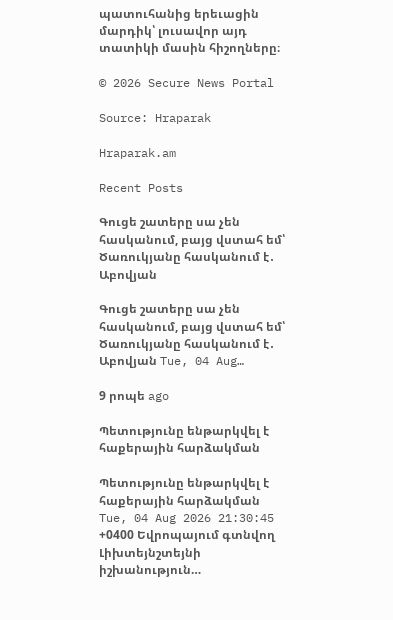պատուհանից երեւացին մարդիկ՝ լուսավոր այդ տատիկի մասին հիշողները։

© 2026 Secure News Portal

Source: Hraparak

Hraparak.am

Recent Posts

Գուցե շատերը սա չեն հասկանում, բայց վստահ եմ՝ Ծառուկյանը հասկանում է․ Աբովյան

Գուցե շատերը սա չեն հասկանում, բայց վստահ եմ՝ Ծառուկյանը հասկանում է․ Աբովյան Tue, 04 Aug…

9 րոպե ago

Պետությունը ենթարկվել է հաքերային հարձակման

Պետությունը ենթարկվել է հաքերային հարձակման Tue, 04 Aug 2026 21:30:45 +0400 Եվրոպայում գտնվող Լիխտեյնշտեյնի իշխանություն…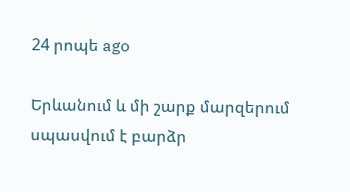24 րոպե ago

Երևանում և մի շարք մարզերում սպասվում է բարձր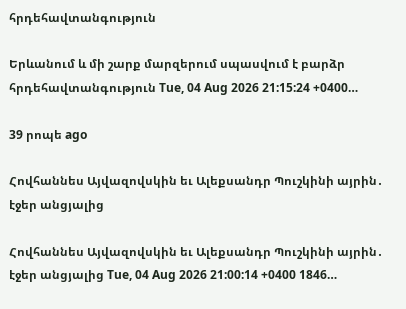հրդեհավտանգություն

Երևանում և մի շարք մարզերում սպասվում է բարձր հրդեհավտանգություն Tue, 04 Aug 2026 21:15:24 +0400…

39 րոպե ago

Հովհաննես Այվազովսկին եւ Ալեքսանդր Պուշկինի այրին․ էջեր անցյալից

Հովհաննես Այվազովսկին եւ Ալեքսանդր Պուշկինի այրին․ էջեր անցյալից Tue, 04 Aug 2026 21:00:14 +0400 1846…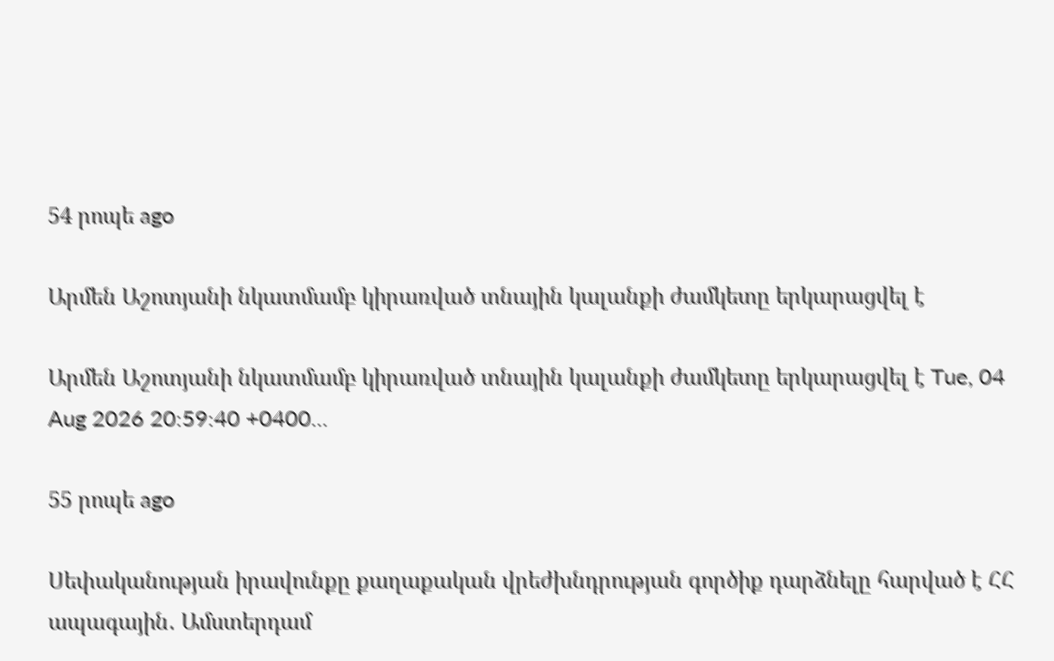54 րոպե ago

Արմեն Աշոտյանի նկատմամբ կիրառված տնային կալանքի ժամկետը երկարացվել է

Արմեն Աշոտյանի նկատմամբ կիրառված տնային կալանքի ժամկետը երկարացվել է Tue, 04 Aug 2026 20:59:40 +0400…

55 րոպե ago

Սեփականության իրավունքը քաղաքական վրեժխնդրության գործիք դարձնելը հարված է ՀՀ ապագային․ Ամստերդամ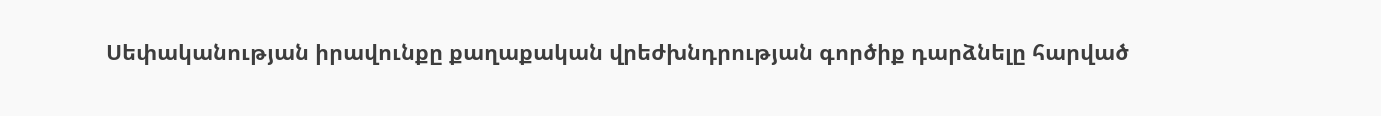Սեփականության իրավունքը քաղաքական վրեժխնդրության գործիք դարձնելը հարված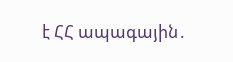է ՀՀ ապագային․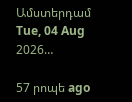Ամստերդամ Tue, 04 Aug 2026…

57 րոպե ago